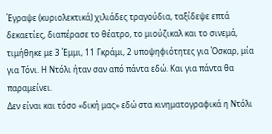Έγραψε (κυριολεκτικά) χιλιάδες τραγούδια, ταξίδεψε επτά δεκαετίες, διαπέρασε το θέατρο, το μιούζικαλ και το σινεμά, τιμήθηκε με 3 Έμμι, 11 Γκράμι, 2 υποψηφιότητες για Όσκαρ, μία για Τόνι. Η Ντόλι ήταν σαν από πάντα εδώ. Και για πάντα θα παραμείνει.
Δεν είναι και τόσο «δική μας» εδώ στα κινηματογραφικά η Ντόλι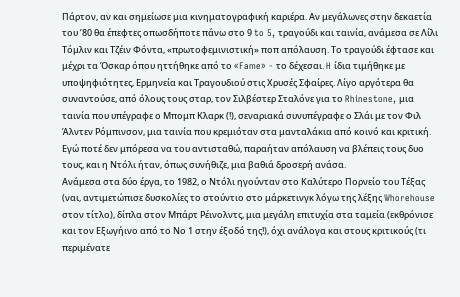Πάρτον, αν και σημείωσε μια κινηματογραφική καριέρα. Αν μεγάλωνες στην δεκαετία του ’80 θα έπεφτες οπωσδήποτε πάνω στο 9 to 5, τραγούδι και ταινία, ανάμεσα σε Λίλι Τόμλιν και Τζέιν Φόντα, «πρωτοφεμινιστική» ποπ απόλαυση. Το τραγούδι έφτασε και μέχρι τα Όσκαρ όπου ηττήθηκε από το «Fame» - το δέχεσαι. H ίδια τιμήθηκε με υποψηφιότητες, Ερμηνεία και Τραγουδιού στις Χρυσές Σφαίρες. Λίγο αργότερα θα συναντούσε, από όλους τους σταρ, τον Σιλβέστερ Σταλόνε για το Rhinestone, μια ταινία που υπέγραφε ο Μπομπ Κλαρκ (!), σεναριακά συνυπέγραφε ο Σλάι με τον Φιλ Άλντεν Ρόμπινσον, μια ταινία που κρεμιόταν στα μανταλάκια από κοινό και κριτική. Εγώ ποτέ δεν μπόρεσα να του αντισταθώ, παραήταν απόλαυση να βλέπεις τους δυο τους, και η Ντόλι ήταν, όπως συνήθιζε, μια βαθιά δροσερή ανάσα.
Ανάμεσα στα δύο έργα, το 1982, ο Ντόλι ηγούνταν στο Καλύτερο Πορνείο του Τέξας (ναι, αντιμετώπισε δυσκολίες το στούντιο στο μάρκετινγκ λόγω της λέξης Whorehouse στον τίτλο), δίπλα στον Μπάρτ Ρέινολντς, μια μεγάλη επιτυχία στα ταμεία (εκθρόνισε και τον Εξωγήινο από το Νο 1 στην έξοδό της!), όχι ανάλογα και στους κριτικούς (τι περιμένατε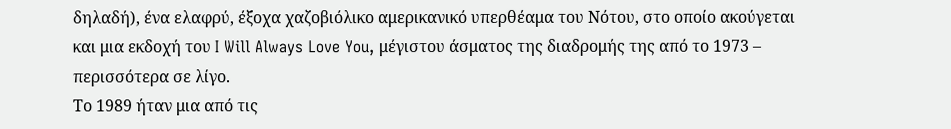δηλαδή), ένα ελαφρύ, έξοχα χαζοβιόλικο αμερικανικό υπερθέαμα του Νότου, στο οποίο ακούγεται και μια εκδοχή του I Will Always Love You, μέγιστου άσματος της διαδρομής της από το 1973 – περισσότερα σε λίγο.
Το 1989 ήταν μια από τις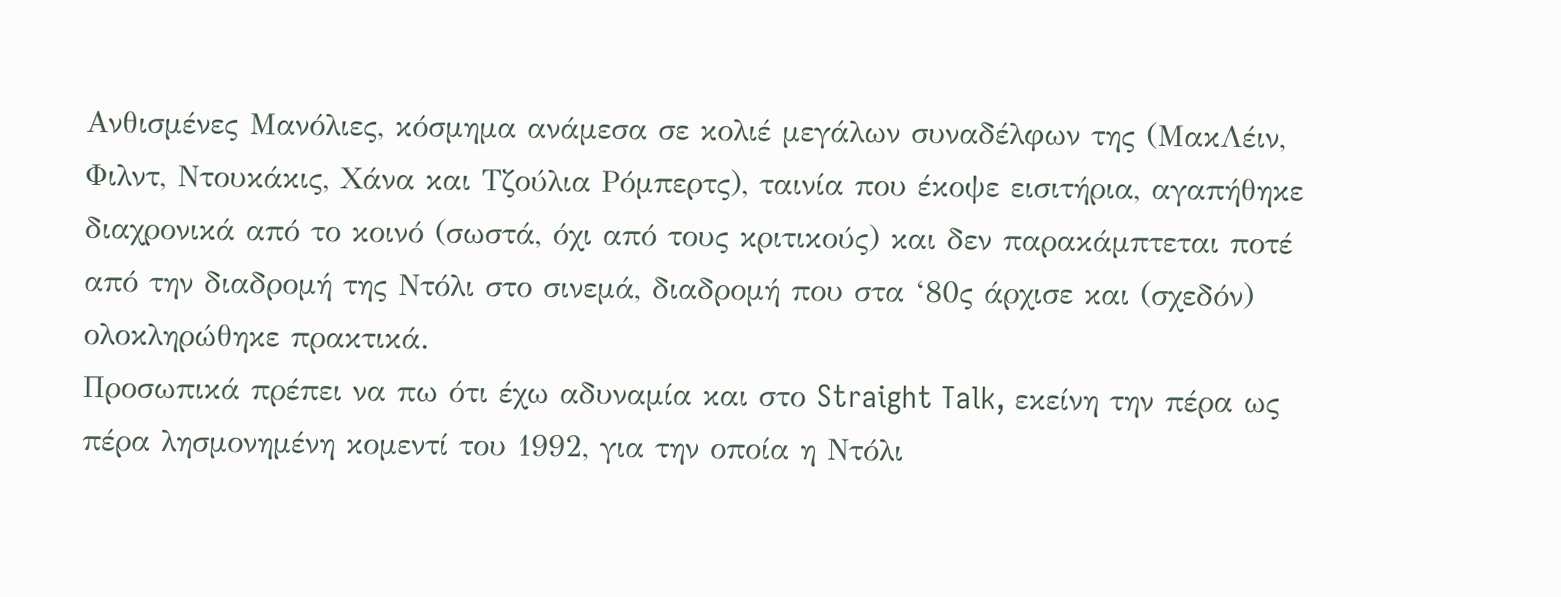Ανθισμένες Μανόλιες, κόσμημα ανάμεσα σε κολιέ μεγάλων συναδέλφων της (ΜακΛέιν, Φιλντ, Ντουκάκις, Χάνα και Τζούλια Ρόμπερτς), ταινία που έκοψε εισιτήρια, αγαπήθηκε διαχρονικά από το κοινό (σωστά, όχι από τους κριτικούς) και δεν παρακάμπτεται ποτέ από την διαδρομή της Ντόλι στο σινεμά, διαδρομή που στα ‘80ς άρχισε και (σχεδόν) ολοκληρώθηκε πρακτικά.
Προσωπικά πρέπει να πω ότι έχω αδυναμία και στο Straight Talk, εκείνη την πέρα ως πέρα λησμονημένη κομεντί του 1992, για την οποία η Ντόλι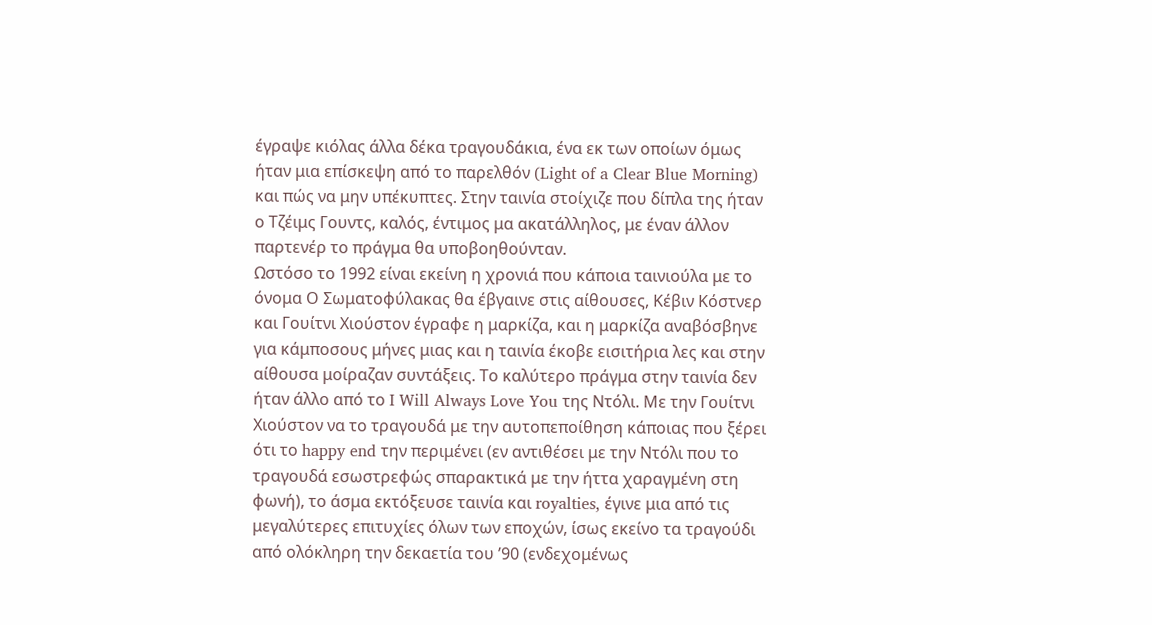έγραψε κιόλας άλλα δέκα τραγουδάκια, ένα εκ των οποίων όμως ήταν μια επίσκεψη από το παρελθόν (Light of a Clear Blue Morning) και πώς να μην υπέκυπτες. Στην ταινία στοίχιζε που δίπλα της ήταν ο Τζέιμς Γουντς, καλός, έντιμος μα ακατάλληλος, με έναν άλλον παρτενέρ το πράγμα θα υποβοηθούνταν.
Ωστόσο το 1992 είναι εκείνη η χρονιά που κάποια ταινιούλα με το όνομα Ο Σωματοφύλακας θα έβγαινε στις αίθουσες, Κέβιν Κόστνερ και Γουίτνι Χιούστον έγραφε η μαρκίζα, και η μαρκίζα αναβόσβηνε για κάμποσους μήνες μιας και η ταινία έκοβε εισιτήρια λες και στην αίθουσα μοίραζαν συντάξεις. Το καλύτερο πράγμα στην ταινία δεν ήταν άλλο από το I Will Always Love You της Ντόλι. Με την Γουίτνι Χιούστον να το τραγουδά με την αυτοπεποίθηση κάποιας που ξέρει ότι το happy end την περιμένει (εν αντιθέσει με την Ντόλι που το τραγουδά εσωστρεφώς σπαρακτικά με την ήττα χαραγμένη στη φωνή), το άσμα εκτόξευσε ταινία και royalties, έγινε μια από τις μεγαλύτερες επιτυχίες όλων των εποχών, ίσως εκείνο τα τραγούδι από ολόκληρη την δεκαετία του ’90 (ενδεχομένως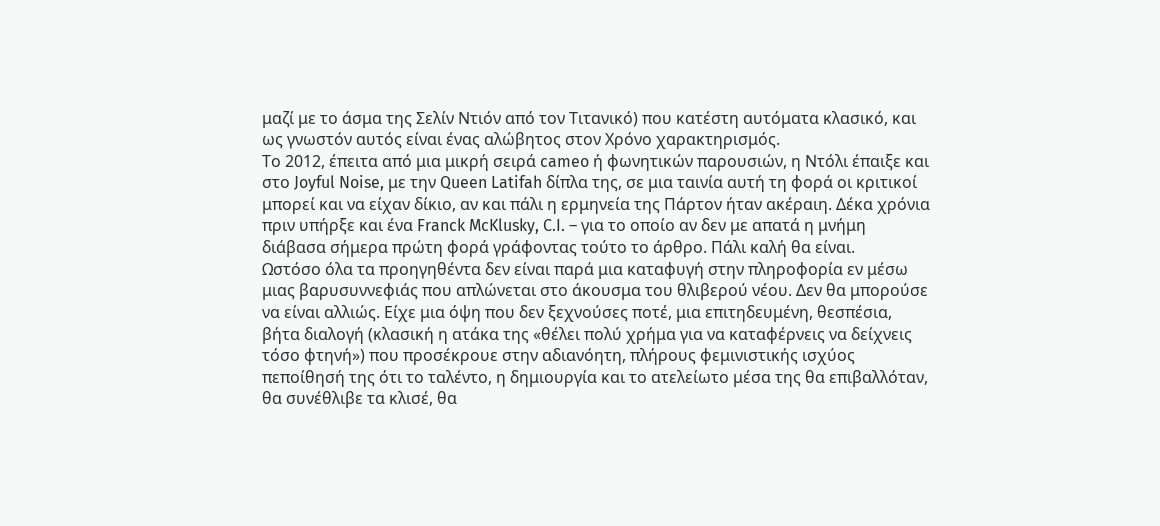μαζί με το άσμα της Σελίν Ντιόν από τον Τιτανικό) που κατέστη αυτόματα κλασικό, και ως γνωστόν αυτός είναι ένας αλώβητος στον Χρόνο χαρακτηρισμός.
Το 2012, έπειτα από μια μικρή σειρά cameo ή φωνητικών παρουσιών, η Ντόλι έπαιξε και στο Joyful Noise, με την Queen Latifah δίπλα της, σε μια ταινία αυτή τη φορά οι κριτικοί μπορεί και να είχαν δίκιο, αν και πάλι η ερμηνεία της Πάρτον ήταν ακέραιη. Δέκα χρόνια πριν υπήρξε και ένα Franck McKlusky, C.I. – για το οποίο αν δεν με απατά η μνήμη διάβασα σήμερα πρώτη φορά γράφοντας τούτο το άρθρο. Πάλι καλή θα είναι.
Ωστόσο όλα τα προηγηθέντα δεν είναι παρά μια καταφυγή στην πληροφορία εν μέσω μιας βαρυσυννεφιάς που απλώνεται στο άκουσμα του θλιβερού νέου. Δεν θα μπορούσε να είναι αλλιώς. Είχε μια όψη που δεν ξεχνούσες ποτέ, μια επιτηδευμένη, θεσπέσια, βήτα διαλογή (κλασική η ατάκα της «θέλει πολύ χρήμα για να καταφέρνεις να δείχνεις τόσο φτηνή») που προσέκρουε στην αδιανόητη, πλήρους φεμινιστικής ισχύος πεποίθησή της ότι το ταλέντο, η δημιουργία και το ατελείωτο μέσα της θα επιβαλλόταν, θα συνέθλιβε τα κλισέ, θα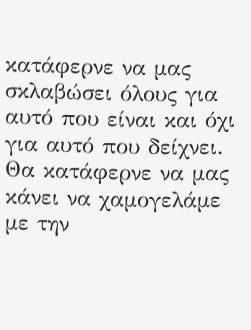κατάφερνε να μας σκλαβώσει όλους για αυτό που είναι και όχι για αυτό που δείχνει. Θα κατάφερνε να μας κάνει να χαμογελάμε με την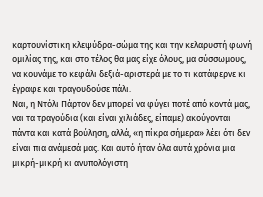καρτουνίστικη κλεψύδρα-σώμα της και την κελαρυστή φωνή ομιλίας της, και στο τέλος θα μας είχε όλους, μα σύσσωμους, να κουνάμε το κεφάλι δεξιά-αριστερά με το τι κατάφερνε κι έγραφε και τραγουδούσε πάλι.
Ναι, η Ντόλι Πάρτον δεν μπορεί να φύγει ποτέ από κοντά μας, ναι τα τραγούδια (και είναι χιλιάδες, είπαμε) ακούγονται πάντα και κατά βούληση, αλλά, «η πίκρα σήμερα» λέει ότι δεν είναι πια ανάμεσά μας. Και αυτό ήταν όλα αυτά χρόνια μια μικρή-μικρή κι ανυπολόγιστη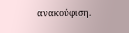ανακούφιση.